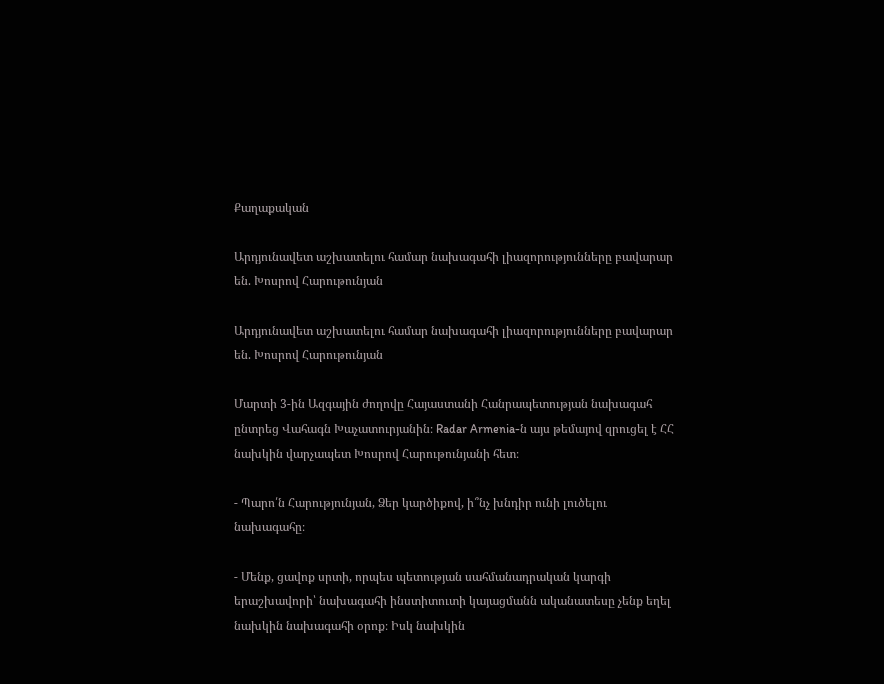Քաղաքական

Արդյունավետ աշխատելու համար նախագահի լիազորությունները բավարար են. Խոսրով Հարութունյան

Արդյունավետ աշխատելու համար նախագահի լիազորությունները բավարար են. Խոսրով Հարութունյան

Մարտի 3-ին Ազգային ժողովը Հայաստանի Հանրապետության նախագահ ընտրեց Վահագն Խաչատուրյանին։ Radar Armenia-ն այս թեմայով զրուցել է ՀՀ նախկին վարչապետ Խոսրով Հարութունյանի հետ։

- Պարո՛ն Հարությունյան, Ձեր կարծիքով, ի՞նչ խնդիր ունի լուծելու նախագահը։

- Մենք, ցավոք սրտի, որպես պետության սահմանադրական կարգի երաշխավորի՝ նախագահի ինստիտուտի կայացմանն ականատեսը չենք եղել նախկին նախագահի օրոք։ Իսկ նախկին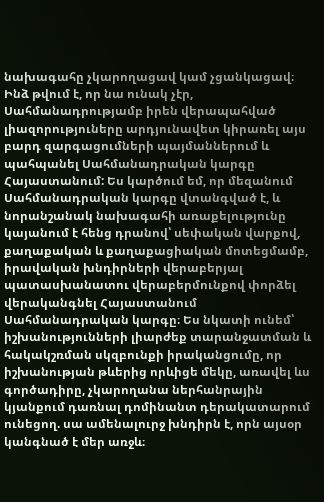նախագահը չկարողացավ կամ չցանկացավ։ Ինձ թվում է, որ նա ունակ չէր, Սահմանադրությամբ իրեն վերապահված լիազորություները արդյունավետ կիրառել այս բարդ զարգացումների պայմաններում և պահպանել Սահմանադրական կարգը Հայաստանում: Ես կարծում եմ, որ մեզանում Սահմանադրական կարգը վտանգված է, և նորանշանակ նախագահի առաքելությունը կայանում է հենց դրանով՝ սեփական վարքով, քաղաքական և քաղաքացիական մոտեցմամբ, իրավական խնդիրների վերաբերյալ պատասխանատու վերաբերմունքով փորձել վերականգնել Հայաստանում Սահմանադրական կարգը։ Ես նկատի ունեմ՝ իշխանությունների լիարժեք տարանջատման և հակակշռման սկզբունքի իրականցումը, որ իշխանության թևերից որևիցե մեկը, առավել ևս գործադիրը, չկարողանա ներհանրային կյանքում դառնալ դոմինանտ դերակատարում ունեցող. սա ամենալուրջ խնդիրն է, որն այսօր կանգնած է մեր առջև։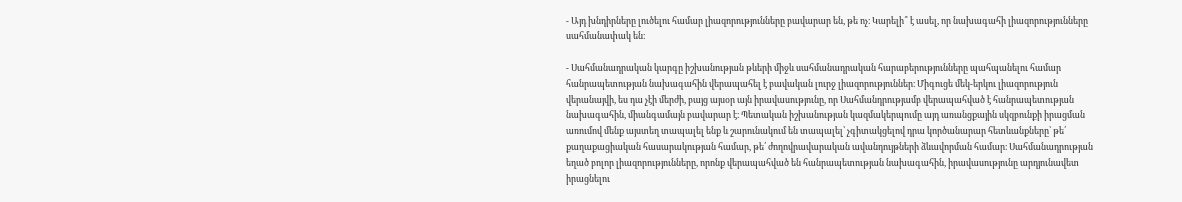- Այդ խնդիրները լուծելու համար լիազորությունները բավարար են, թե ոչ։ Կարելի՞ է ասել, որ նախագահի լիազորությունները սահմանափակ են։

- Սահմանադրական կարգը իշխանության թևերի միջև սահմանադրական հարաբերությունները պահպանելու համար հանրապետության նախագահին վերապահել է բավական լուրջ լիազորություններ։ Միգուցե մեկ-երկու լիազորություն վերանայվի, ես դա չէի մերժի, բայց այսօր այն իրավասությունը, որ Սահմանդրությամբ վերապահված է հանրապետության նախագահին, միանգամայն բավարար է։ Պետական իշխանության կազմակերպումը այդ առանցքային սկզբունքի իրացման առումով մենք այստեղ տապալել ենք և շարունակում են տապալել՝ չգիտակցելով դրա կործանարար հետևանքները՝ թե՛ քաղաքացիական հասարակության համար, թե՛ ժողովրավարական ավանդույթների ձևավորման համար։ Սահմանադրության եղած բոլոր լիազորությունները, որոնք վերապահված են հանրապետության նախագահին, իրավասությունը արդյունավետ իրացնելու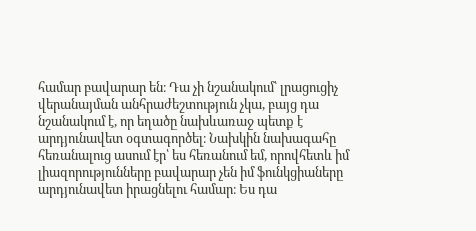համար բավարար են։ Դա չի նշանակում՝ լրացուցիչ վերանայման անհրաժեշտություն չկա, բայց դա նշանակում է, որ եղածը նախևառաջ պետք է արդյունավետ օգտագործել։ Նախկին նախագահը հեռանալուց ասում էր՝ ես հեռանում եմ, որովհետև իմ լիազորությունները բավարար չեն իմ ֆունկցիաները արդյունավետ իրացնելու համար։ Ես դա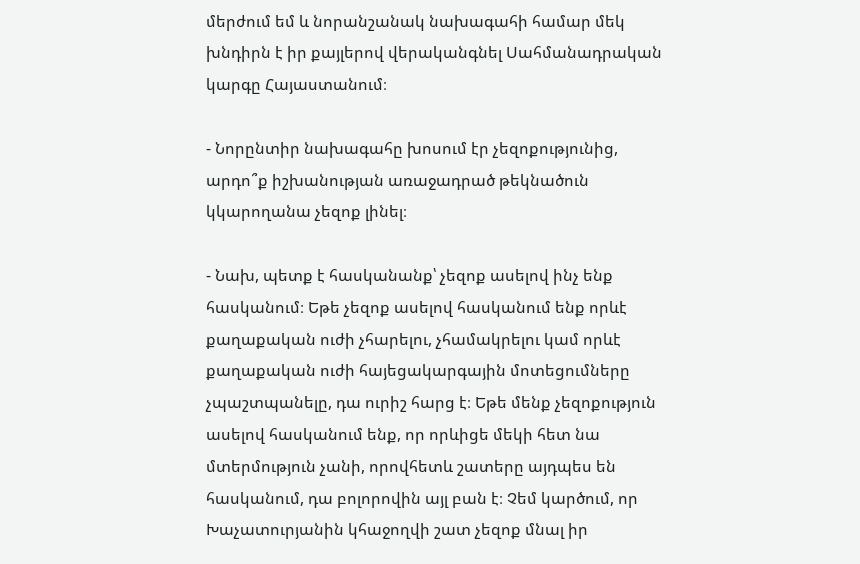մերժում եմ և նորանշանակ նախագահի համար մեկ խնդիրն է իր քայլերով վերականգնել Սահմանադրական կարգը Հայաստանում։

- Նորընտիր նախագահը խոսում էր չեզոքությունից, արդո՞ք իշխանության առաջադրած թեկնածուն կկարողանա չեզոք լինել։

- Նախ, պետք է հասկանանք՝ չեզոք ասելով ինչ ենք հասկանում։ Եթե չեզոք ասելով հասկանում ենք որևէ քաղաքական ուժի չհարելու, չհամակրելու կամ որևէ քաղաքական ուժի հայեցակարգային մոտեցումները չպաշտպանելը, դա ուրիշ հարց է։ Եթե մենք չեզոքություն ասելով հասկանում ենք, որ որևիցե մեկի հետ նա մտերմություն չանի, որովհետև շատերը այդպես են հասկանում, դա բոլորովին այլ բան է։ Չեմ կարծում, որ Խաչատուրյանին կհաջողվի շատ չեզոք մնալ իր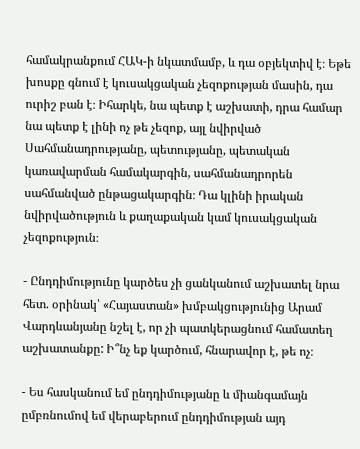համակրանքում ՀԱԿ-ի նկատմամբ, և դա օբյեկտիվ է։ Եթե խոսքը գնում է կուսակցական չեզոքության մասին, դա ուրիշ բան է։ Իհարկե, նա պետք է աշխատի, դրա համար նա պետք է լինի ոչ թե չեզոք, այլ նվիրված Սահմանադրությանը, պետությանը, պետական կառավարման համակարգին, սահմանադրորեն սահմանված ընթացակարգին։ Դա կլինի իրական նվիրվածություն և քաղաքական կամ կուսակցական չեզոքություն։

- Ընդդիմությունը կարծես չի ցանկանում աշխատել նրա հետ. օրինակ՝ «Հայաստան» խմբակցությունից Արամ Վարդևանյանը նշել է, որ չի պատկերացնում համատեղ աշխատանքը: Ի՞նչ եք կարծում, հնարավոր է, թե ոչ։

- Ես հասկանում եմ ընդդիմությանը և միանգամայն ըմբռնումով եմ վերաբերում ընդդիմության այդ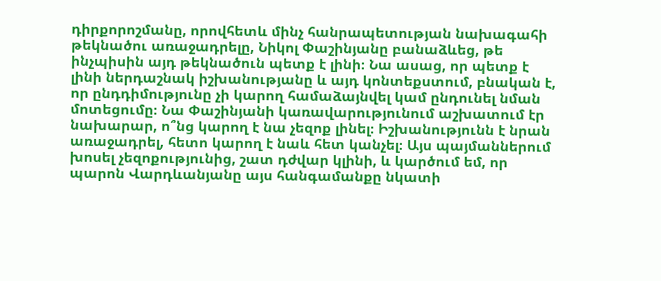դիրքորոշմանը, որովհետև մինչ հանրապետության նախագահի թեկնածու առաջադրելը, Նիկոլ Փաշինյանը բանաձևեց, թե ինչպիսին այդ թեկնածուն պետք է լինի։ Նա ասաց, որ պետք է լինի ներդաշնակ իշխանությանը և այդ կոնտեքստում, բնական է, որ ընդդիմությունը չի կարող համաձայնվել կամ ընդունել նման մոտեցումը։ Նա Փաշինյանի կառավարությունում աշխատում էր նախարար, ո՞նց կարող է նա չեզոք լինել։ Իշխանությունն է նրան առաջադրել, հետո կարող է նաև հետ կանչել։ Այս պայմաններում խոսել չեզոքությունից, շատ դժվար կլինի, և կարծում եմ, որ պարոն Վարդևանյանը այս հանգամանքը նկատի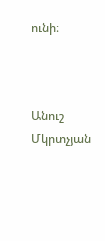ունի։



Անուշ Մկրտչյան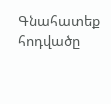Գնահատեք հոդվածը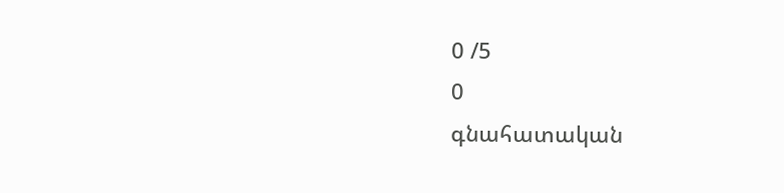0 /5
0
գնահատական